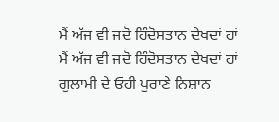ਮੈਂ ਅੱਜ ਵੀ ਜਦੋ ਹਿੰਦੋਸਤਾਨ ਦੇਖਦਾਂ ਹਾਂ
ਮੈਂ ਅੱਜ ਵੀ ਜਦੋ ਹਿੰਦੋਸਤਾਨ ਦੇਖਦਾਂ ਹਾਂ
ਗੁਲਾਮੀ ਦੇ ਓਹੀ ਪੁਰਾਣੇ ਨਿਸ਼ਾਨ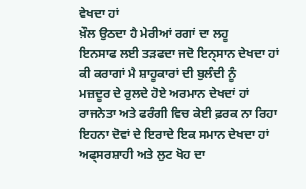ਵੇਖਦਾ ਹਾਂ
ਖ਼ੌਲ ਉਠਦਾ ਹੈ ਮੇਰੀਆਂ ਰਗਾਂ ਦਾ ਲਹੂ
ਇਨਸਾਫ ਲਈ ਤੜਫਦਾ ਜਦੋ ਇਨ੍ਸਾਨ ਦੇਖਦਾ ਹਾਂ
ਕੀ ਕਰਾਗਾਂ ਮੈ ਸ਼ਾਹੂਕਾਰਾਂ ਦੀ ਬੁਲੰਦੀ ਨੂੰ
ਮਜ਼ਦੂਰ ਦੇ ਰੁਲਦੇ ਹੋਏ ਅਰਮਾਨ ਦੇਖਦਾਂ ਹਾਂ
ਰਾਜਨੇਤਾ ਅਤੇ ਫਰੰਗੀ ਵਿਚ ਕੇਈ ਫ਼ਰਕ ਨਾ ਰਿਹਾ
ਇਹਨਾ ਦੋਵਾਂ ਦੇ ਇਰਾਦੇ ਇਕ ਸਮਾਨ ਦੇਖਦਾ ਹਾਂ
ਅਫ੍ਸਰਸ਼ਾਹੀ ਅਤੇ ਲੁਟ ਖੋਹ ਦਾ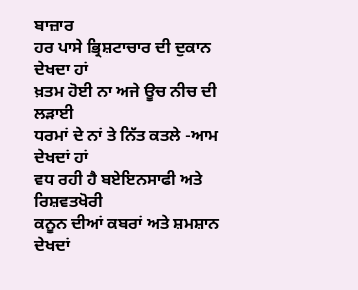ਬਾਜ਼ਾਰ
ਹਰ ਪਾਸੇ ਭ੍ਰਿਸ਼ਟਾਚਾਰ ਦੀ ਦੁਕਾਨ ਦੇਖਦਾ ਹਾਂ
ਖ਼ਤਮ ਹੋਈ ਨਾ ਅਜੇ ਊਚ ਨੀਚ ਦੀ ਲੜਾਈ
ਧਰਮਾਂ ਦੇ ਨਾਂ ਤੇ ਨਿੱਤ ਕਤਲੇ -ਆਮ ਦੇਖਦਾਂ ਹਾਂ
ਵਧ ਰਹੀ ਹੈ ਬਏਇਨਸਾਫੀ ਅਤੇ ਰਿਸ਼ਵਤਖੋਰੀ
ਕਨੂਨ ਦੀਆਂ ਕਬਰਾਂ ਅਤੇ ਸ਼ਮਸ਼ਾਨ ਦੇਖਦਾਂ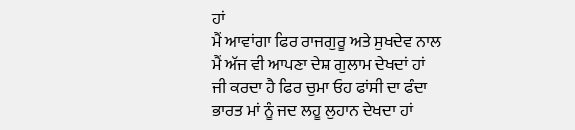ਹਾਂ
ਮੈਂ ਆਵਾਂਗਾ ਫਿਰ ਰਾਜਗੁਰੂ ਅਤੇ ਸੁਖਦੇਵ ਨਾਲ
ਮੈਂ ਅੱਜ ਵੀ ਆਪਣਾ ਦੇਸ਼ ਗੁਲਾਮ ਦੇਖਦਾਂ ਹਾਂ
ਜੀ ਕਰਦਾ ਹੈ ਫਿਰ ਚੁਮਾ ਓਹ ਫਾਂਸੀ ਦਾ ਫੰਦਾ
ਭਾਰਤ ਮਾਂ ਨੂੰ ਜਦ ਲਹੂ ਲੁਹਾਨ ਦੇਖਦਾ ਹਾਂ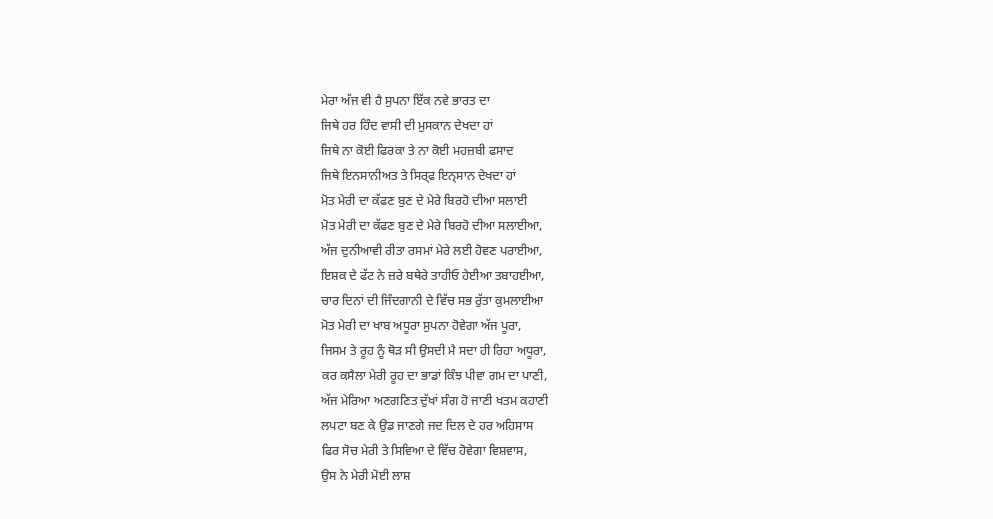ਮੇਰਾ ਅੱਜ ਵੀ ਹੈ ਸੁਪਨਾ ਇੱਕ ਨਵੇ ਭਾਰਤ ਦਾ
ਜਿਥੇ ਹਰ ਹਿੰਦ ਵਾਸੀ ਦੀ ਮੁਸਕਾਨ ਦੇਖਦਾ ਹਾਂ
ਜਿਥੇ ਨਾ ਕੋਈ ਫਿਰਕਾ ਤੇ ਨਾ ਕੋਈ ਮਹਜ਼ਬੀ ਫਸਾਦ
ਜਿਥੇ ਇਨਸਾਨੀਅਤ ਤੇ ਸਿਰ੍ਫ ਇਨ੍ਸਾਨ ਦੇਖਦਾ ਹਾਂ
ਮੋਤ ਮੇਰੀ ਦਾ ਕੱਫਣ ਬੁਣ ਦੇ ਮੇਰੇ ਬਿਰਹੋ ਦੀਆ ਸਲਾਈ
ਮੋਤ ਮੇਰੀ ਦਾ ਕੱਫਣ ਬੁਣ ਦੇ ਮੇਰੇ ਬਿਰਹੋ ਦੀਆ ਸਲਾਈਆ,
ਅੱਜ ਦੁਨੀਆਵੀ ਰੀਤਾ ਰਸਮਾਂ ਮੇਰੇ ਲਈ ਹੋਵਣ ਪਰਾਈਆ,
ਇਸ਼ਕ ਦੇ ਫੱਟ ਨੇ ਜ਼ਰੇ ਬਥੇਰੇ ਤਾਹੀਓ ਹੇਈਆ ਤਬਾਹਈਆ,
ਚਾਰ ਦਿਨਾਂ ਦੀ ਜਿੰਦਗਾਨੀ ਦੇ ਵਿੱਚ ਸਭ ਰੁੱਤਾ ਕੁਮਲਾਈਆ
ਮੋਤ ਮੇਰੀ ਦਾ ਖਾਬ ਅਧੂਰਾ ਸੁਪਨਾ ਹੋਵੇਗਾ ਅੱਜ ਪੂਰਾ,
ਜਿਸਮ ਤੇ ਰੂਹ ਨੂੰ ਥੋੜ ਸੀ ਉਸਦੀ ਮੈ ਸਦਾ ਹੀ ਰਿਹਾ ਅਧੂਰਾ,
ਕਰ ਕਸੈਲਾ ਮੇਰੀ ਰੂਹ ਦਾ ਭਾਡਾਂ ਕਿੰਝ ਪੀਵਾ ਗਮ ਦਾ ਪਾਣੀ,
ਅੱਜ ਮੇਰਿਆ ਅਣਗਣਿਤ ਦੁੱਖਾਂ ਸੰਗ ਹੋ ਜਾਣੀ ਖਤਮ ਕਹਾਣੀ
ਲਪਟਾ ਬਣ ਕੇ ਉਡ ਜਾਣਗੇ ਜਦ ਦਿਲ ਦੇ ਹਰ ਅਹਿਸਾਸ
ਫਿਰ ਸੋਚ ਮੇਰੀ ਤੇ ਸਿਵਿਆ ਦੇ ਵਿੱਚ ਹੋਵੇਗਾ ਵਿਸ਼ਵਾਸ,
ਉਸ ਨੇ ਮੇਰੀ ਮੋਈ ਲਾਸ਼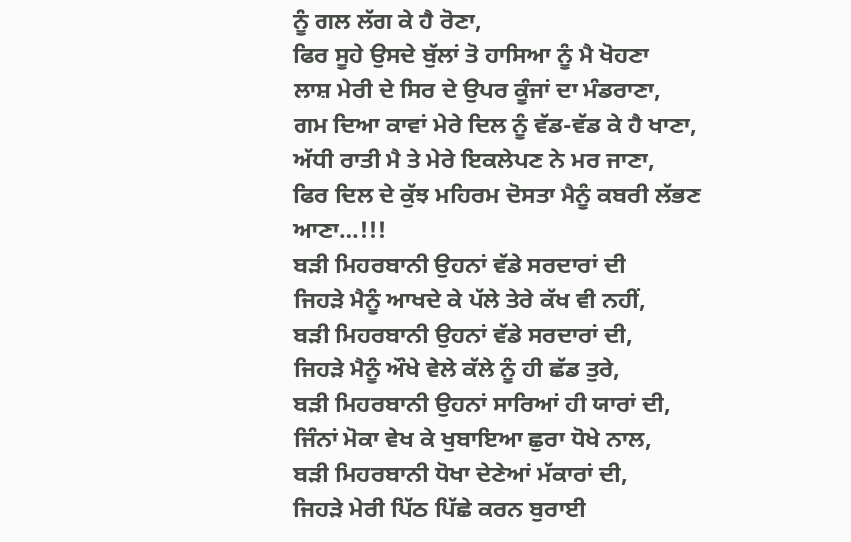ਨੂੰ ਗਲ ਲੱਗ ਕੇ ਹੈ ਰੋਣਾ,
ਫਿਰ ਸੂਹੇ ਉਸਦੇ ਬੁੱਲਾਂ ਤੋ ਹਾਸਿਆ ਨੂੰ ਮੈ ਖੋਹਣਾ
ਲਾਸ਼ ਮੇਰੀ ਦੇ ਸਿਰ ਦੇ ਉਪਰ ਕੂੰਜਾਂ ਦਾ ਮੰਡਰਾਣਾ,
ਗਮ ਦਿਆ ਕਾਵਾਂ ਮੇਰੇ ਦਿਲ ਨੂੰ ਵੱਡ-ਵੱਡ ਕੇ ਹੈ ਖਾਣਾ,
ਅੱਧੀ ਰਾਤੀ ਮੈ ਤੇ ਮੇਰੇ ਇਕਲੇਪਣ ਨੇ ਮਰ ਜਾਣਾ,
ਫਿਰ ਦਿਲ ਦੇ ਕੁੱਝ ਮਹਿਰਮ ਦੋਸਤਾ ਮੈਨੂੰ ਕਬਰੀ ਲੱਭਣ ਆਣਾ…!!!
ਬੜੀ ਮਿਹਰਬਾਨੀ ਉਹਨਾਂ ਵੱਡੇ ਸਰਦਾਰਾਂ ਦੀ
ਜਿਹੜੇ ਮੈਨੂੰ ਆਖਦੇ ਕੇ ਪੱਲੇ ਤੇਰੇ ਕੱਖ ਵੀ ਨਹੀਂ,
ਬੜੀ ਮਿਹਰਬਾਨੀ ਉਹਨਾਂ ਵੱਡੇ ਸਰਦਾਰਾਂ ਦੀ,
ਜਿਹੜੇ ਮੈਨੂੰ ਔਖੇ ਵੇਲੇ ਕੱਲੇ ਨੂੰ ਹੀ ਛੱਡ ਤੁਰੇ,
ਬੜੀ ਮਿਹਰਬਾਨੀ ਉਹਨਾਂ ਸਾਰਿਆਂ ਹੀ ਯਾਰਾਂ ਦੀ,
ਜਿੰਨਾਂ ਮੋਕਾ ਵੇਖ ਕੇ ਖੁਬਾਇਆ ਛੁਰਾ ਧੋਖੇ ਨਾਲ,
ਬੜੀ ਮਿਹਰਬਾਨੀ ਧੋਖਾ ਦੇਣੇਆਂ ਮੱਕਾਰਾਂ ਦੀ,
ਜਿਹੜੇ ਮੇਰੀ ਪਿੱਠ ਪਿੱਛੇ ਕਰਨ ਬੁਰਾਈ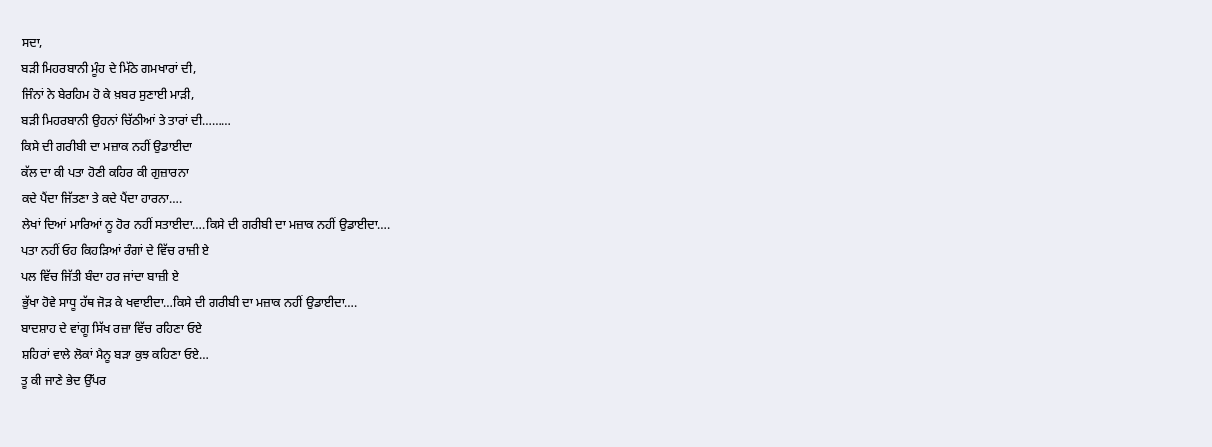ਸਦਾ,
ਬੜੀ ਮਿਹਰਬਾਨੀ ਮੂੰਹ ਦੇ ਮਿੱਠੇ ਗਮਖਾਰਾਂ ਦੀ,
ਜਿੰਨਾਂ ਨੇ ਬੇਰਹਿਮ ਹੋ ਕੇ ਖ਼ਬਰ ਸੁਣਾਈ ਮਾੜੀ,
ਬੜੀ ਮਿਹਰਬਾਨੀ ਉਹਨਾਂ ਚਿੱਠੀਆਂ ਤੇ ਤਾਰਾਂ ਦੀ………
ਕਿਸੇ ਦੀ ਗਰੀਬੀ ਦਾ ਮਜ਼ਾਕ ਨਹੀਂ ਉਡਾਈਦਾ
ਕੱਲ ਦਾ ਕੀ ਪਤਾ ਹੋਣੀ ਕਹਿਰ ਕੀ ਗੁਜ਼ਾਰਨਾ
ਕਦੇ ਪੈਂਦਾ ਜਿੱਤਣਾ ਤੇ ਕਦੇ ਪੈਂਦਾ ਹਾਰਨਾ….
ਲੇਖਾਂ ਦਿਆਂ ਮਾਰਿਆਂ ਨੂ ਹੋਰ ਨਹੀਂ ਸਤਾਈਦਾ….ਕਿਸੇ ਦੀ ਗਰੀਬੀ ਦਾ ਮਜ਼ਾਕ ਨਹੀਂ ਉਡਾਈਦਾ….
ਪਤਾ ਨਹੀਂ ਓਹ ਕਿਹੜਿਆਂ ਰੰਗਾਂ ਦੇ ਵਿੱਚ ਰਾਜ਼ੀ ਏ
ਪਲ ਵਿੱਚ ਜਿੱਤੀ ਬੰਦਾ ਹਰ ਜਾਂਦਾ ਬਾਜ਼ੀ ਏ
ਭੁੱਖਾ ਹੋਵੇ ਸਾਧੂ ਹੱਥ ਜੋੜ ਕੇ ਖਵਾਈਦਾ…ਕਿਸੇ ਦੀ ਗਰੀਬੀ ਦਾ ਮਜ਼ਾਕ ਨਹੀਂ ਉਡਾਈਦਾ….
ਬਾਦਸ਼ਾਹ ਦੇ ਵਾਂਗੂ ਸਿੱਖ ਰਜ਼ਾ ਵਿੱਚ ਰਹਿਣਾ ਓਏ
ਸ਼ਹਿਰਾਂ ਵਾਲੇ ਲੋਕਾਂ ਮੈਨੂ ਬੜਾ ਕੁਝ ਕਹਿਣਾ ਓਏ…
ਤੂ ਕੀ ਜਾਣੇ ਭੇਦ ਉੱਪਰ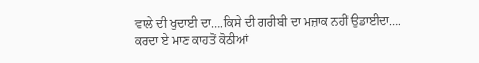ਵਾਲੇ ਦੀ ਖੁਦਾਈ ਦਾ….ਕਿਸੇ ਦੀ ਗਰੀਬੀ ਦਾ ਮਜ਼ਾਕ ਨਹੀਂ ਉਡਾਈਦਾ….
ਕਰਦਾ ਏ ਮਾਣ ਕਾਹਤੋਂ ਕੋਠੀਆਂ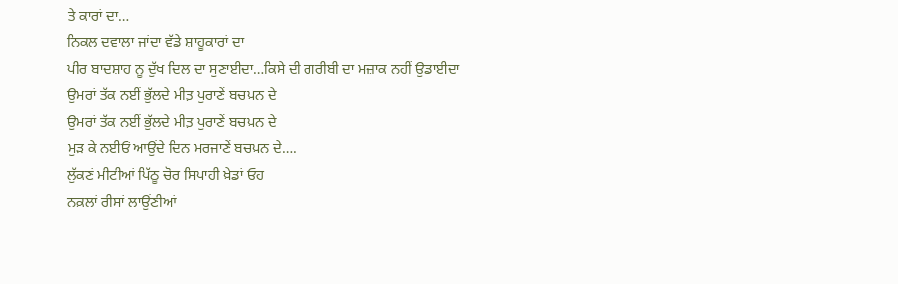ਤੇ ਕਾਰਾਂ ਦਾ…
ਨਿਕਲ ਦਵਾਲਾ ਜਾਂਦਾ ਵੱਡੇ ਸ਼ਾਹੂਕਾਰਾਂ ਦਾ
ਪੀਰ ਬਾਦਸ਼ਾਹ ਨੂ ਦੁੱਖ ਦਿਲ ਦਾ ਸੁਣਾਈਦਾ…ਕਿਸੇ ਦੀ ਗਰੀਬੀ ਦਾ ਮਜ਼ਾਕ ਨਹੀਂ ਉਡਾਈਦਾ
ਉਮਰਾਂ ਤੱਕ ਨਈਂ ਭੁੱਲਦੇ ਮੀਤ਼ ਪੁਰਾਣੇਂ ਬਚਪ਼ਨ ਦੇ
ਉਮਰਾਂ ਤੱਕ ਨਈਂ ਭੁੱਲਦੇ ਮੀਤ਼ ਪੁਰਾਣੇਂ ਬਚਪ਼ਨ ਦੇ
ਮੁੜ ਕੇ ਨਈਓਂ ਆਉਂਦੇ ਦਿਨ ਮਰਜਾਣੇਂ ਬਚਪ਼ਨ ਦੇ….
ਲੁੱਕਣਂ ਮੀਟੀਆਂ ਪਿੱਠੂ ਚੋਰ ਸਿਪਾਹੀ ਖ਼ੇਡਾਂ ਓਹ
ਨਕ਼ਲਾਂ ਰੀਸਾਂ ਲਾਉਂਣੀਆਂ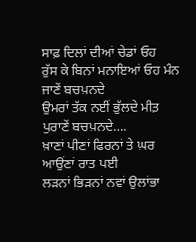ਸਾਫ਼ ਦਿਲਾਂ ਦੀਆਂ ਚੇਡਾਂ ਓਹ
ਰੁੱਸ ਕੇ ਬਿਨਾਂ ਮਨਾਇਆਂ ਓਹ ਮੰਨ ਜਾਣੇਂ ਬਚਪ਼ਨਦੇ
ਉਮਰਾਂ ਤੱਕ ਨਈਂ ਭੁੱਲਦੇ ਮੀਤ਼ ਪੁਰਾਣੇਂ ਬਚਪ਼ਨਦੇ….
ਖ਼ਾਣਾਂ ਪੀਣਾਂ ਫਿਰਨਾਂ ਤੇ ਘ਼ਰ ਆਉਂਣਾਂ ਰਾਤ ਪਈ
ਲੜਨਾਂ ਭਿੜਨਾਂ ਨਵਾਂ ਉਲਾਂਭਾ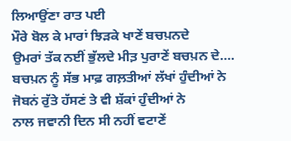ਲਿਆਉਂਣਾ ਰਾਤ ਪਈ
ਮੌਰੇ ਬੋਲ ਕੇ ਮਾਰਾਂ ਝਿੜਕੇ ਖਾਣੇਂ ਬਚਪ਼ਨਦੇ
ਉਮਰਾਂ ਤੱਕ ਨਈਂ ਭੁੱਲਦੇ ਮੀਤ਼ ਪੁਰਾਣੇਂ ਬਚਪ਼ਨ ਦੇ….
ਬਚਪ਼ਨ ਨੂੰ ਸੱਭ ਮਾਫ਼ ਗਲ਼ਤੀਆਂ ਲੱਖਾਂ ਹੁੰਦੀਆਂ ਨੇ
ਜੋਬਨਂ ਰੁੱਤੇ ਹੱਸਣਂ ਤੇ ਵੀ ਸ਼ੱਕਾਂ ਹੁੰਦੀਆਂ ਨੇ
ਨਾਲ ਜਵਾਨੀ ਦਿਨ ਸੀ ਨਹੀਂ ਵਟਾਣੇਂ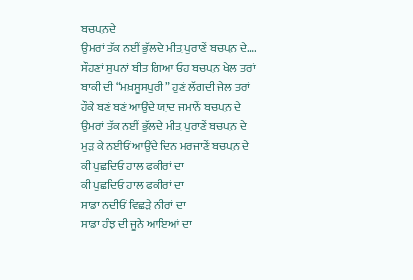ਬਚਪ਼ਨਦੇ
ਉਮਰਾਂ ਤੱਕ ਨਈਂ ਭੁੱਲਦੇ ਮੀਤ਼ ਪੁਰਾਣੇਂ ਬਚਪ਼ਨ ਦੇ….
ਸੌਹਣਾਂ ਸੁਪਨਾਂ ਬੀਤ ਗਿਆ ਓਹ ਬਚਪ਼ਨ ਖੇਲ ਤਰਾਂ
ਬਾਕੀ ਦੀ “ਮਖ਼ਸੂਸਪੁਰੀ” ਹੁਣਂ ਲੱਗਦੀ ਜੇਲ ਤਰਾਂ
ਹੌਕੇ ਬਣਂ ਬਣਂ ਆਉਂਦੇ ਯ਼ਾਦ ਜਮਾਨੇਂ ਬਚਪ਼ਨ ਦੇ
ਉਮਰਾਂ ਤੱਕ ਨਈਂ ਭੁੱਲਦੇ ਮੀਤ਼ ਪੁਰਾਣੇਂ ਬਚਪ਼ਨ ਦੇ
ਮੁੜ ਕੇ ਨਈਓਂ ਆਉਂਦੇ ਦਿਨ ਮਰਜਾਣੇਂ ਬਚਪ਼ਨ ਦੇ
ਕੀ ਪੁਛਦਿਓ ਹਾਲ ਫਕੀਰਾਂ ਦਾ
ਕੀ ਪੁਛਦਿਓ ਹਾਲ ਫਕੀਰਾਂ ਦਾ
ਸਾਡਾ ਨਦੀਓਂ ਵਿਛੜੇ ਨੀਰਾਂ ਦਾ
ਸਾਡਾ ਹੰਝ ਦੀ ਜੂਨੇ ਆਇਆਂ ਦਾ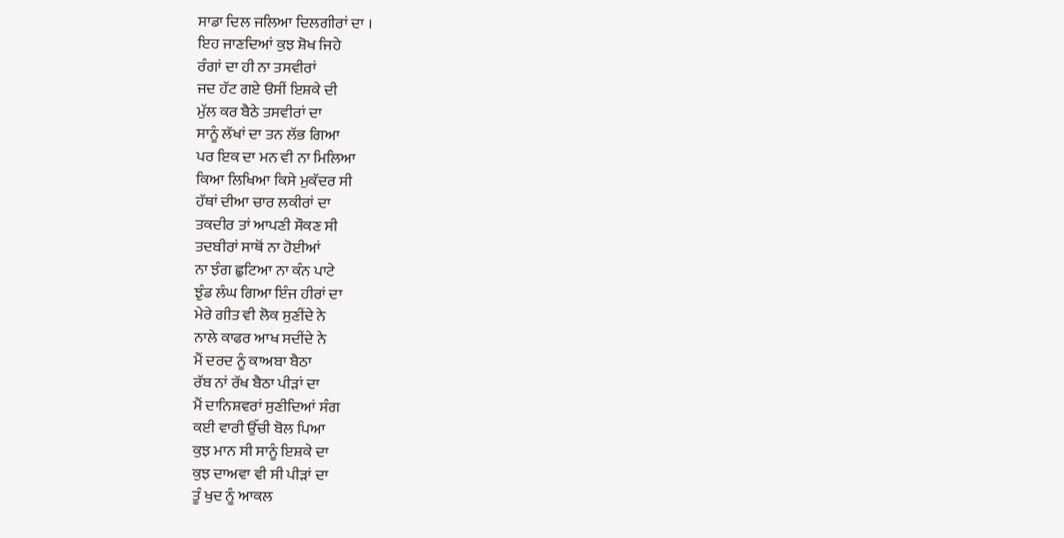ਸਾਡਾ ਦਿਲ ਜਲਿਆ ਦਿਲਗੀਰਾਂ ਦਾ ।
ਇਹ ਜਾਣਦਿਆਂ ਕੁਝ ਸ਼ੋਖ ਜਿਹੇ
ਰੰਗਾਂ ਦਾ ਹੀ ਨਾ ਤਸਵੀਰਾਂ
ਜਦ ਹੱਟ ਗਏ ੳਸੀਂ ਇਸ਼ਕੇ ਦੀ
ਮੁੱਲ ਕਰ ਬੈਠੇ ਤਸਵੀਰਾਂ ਦਾ
ਸਾਨੂੰ ਲੱਖਾਂ ਦਾ ਤਨ ਲੱਭ ਗਿਆ
ਪਰ ਇਕ ਦਾ ਮਨ ਵੀ ਨਾ ਮਿਲਿਆ
ਕਿਆ ਲਿਖਿਆ ਕਿਸੇ ਮੁਕੱਦਰ ਸੀ
ਹੱਥਾਂ ਦੀਆ ਚਾਰ ਲਕੀਰਾਂ ਦਾ
ਤਕਦੀਰ ਤਾਂ ਆਪਣੀ ਸੌਕਣ ਸੀ
ਤਦਬੀਰਾਂ ਸਾਥੋਂ ਨਾ ਹੋਈਆਂ
ਨਾ ਝੰਗ ਛੁਟਿਆ ਨਾ ਕੰਨ ਪਾਟੇ
ਝੁੰਡ ਲੰਘ ਗਿਆ ਇੰਜ ਹੀਰਾਂ ਦਾ
ਮੇਰੇ ਗੀਤ ਵੀ ਲੋਕ ਸੁਣੀਂਦੇ ਨੇ
ਨਾਲੇ ਕਾਫਰ ਆਖ ਸਦੀਂਦੇ ਨੇ
ਮੈਂ ਦਰਦ ਨੂੰ ਕਾਅਬਾ ਬੈਠਾ
ਰੱਬ ਨਾਂ ਰੱਖ ਬੈਠਾ ਪੀੜਾਂ ਦਾ
ਮੈਂ ਦਾਨਿਸ਼ਵਰਾਂ ਸੁਣੀਦਿਆਂ ਸੰਗ
ਕਈ ਵਾਰੀ ਉੱਚੀ ਬੋਲ ਪਿਆ
ਕੁਝ ਮਾਨ ਸੀ ਸਾਨੂੰ ਇਸ਼ਕੇ ਦਾ
ਕੁਝ ਦਾਅਵਾ ਵੀ ਸੀ ਪੀੜਾਂ ਦਾ
ਤੂੰ ਖੁਦ ਨੂੰ ਆਕਲ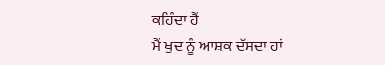ਕਹਿੰਦਾ ਹੈਂ
ਮੈਂ ਖੁਦ ਨੂੰ ਆਸ਼ਕ ਦੱਸਦਾ ਹਾਂ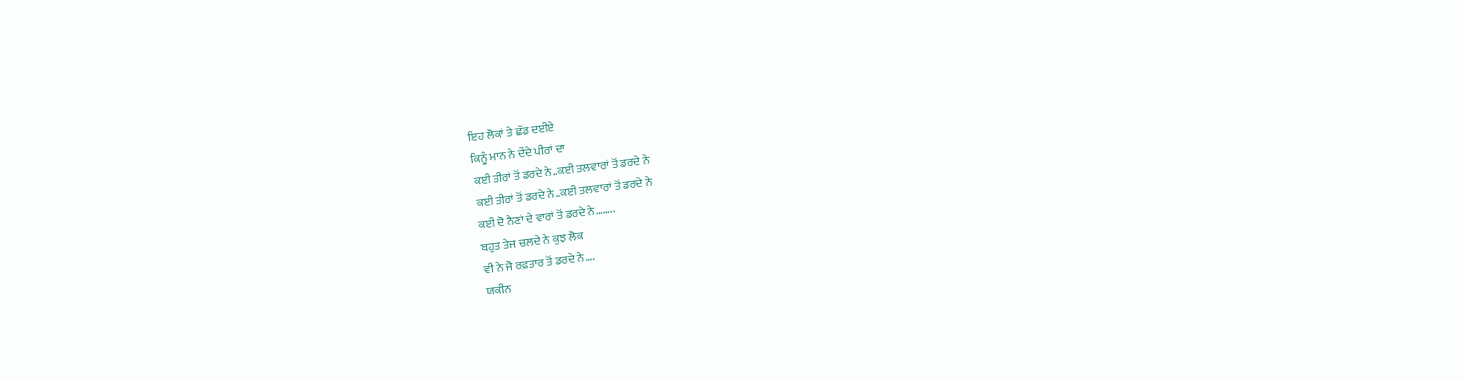ਇਹ ਲੋਕਾਂ ਤੇ ਛੱਡ ਦਈਏ
ਕਿਨੂੰ ਮਾਨ ਨੇ ਦੇਂਦੇ ਪੀਰਾਂ ਦਾ
ਕਈ ਤੀਰਾਂ ਤੋਂ ਡਰਦੇ ਨੇ..ਕਈ ਤਲਵਾਰਾਂ ਤੋਂ ਡਰਦੇ ਨੇ
ਕਈ ਤੀਰਾਂ ਤੋਂ ਡਰਦੇ ਨੇ..ਕਈ ਤਲਵਾਰਾਂ ਤੋਂ ਡਰਦੇ ਨੇ
ਕਈ ਦੋ ਨੈਣਾਂ ਦੇ ਵਾਰਾਂ ਤੋਂ ਡਰਦੇ ਨੇ……..
ਬਹੁਤ ਤੇਜ ਚਲਦੇ ਨੇ ਕੁਝ ਲੋਕ
ਵੀ ਨੇ ਜੋ ਰਫ਼ਤਾਰ ਤੋਂ ਡਰਦੇ ਨੇ….
ਯਕੀਨ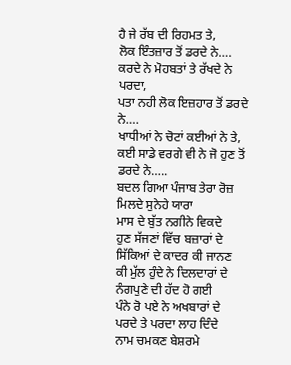ਹੈ ਜੇ ਰੱਬ ਦੀ ਰਿਹਮਤ ਤੇ,
ਲੋਕ ਇੰਤਜ਼ਾਰ ਤੋਂ ਡਰਦੇ ਨੇ….
ਕਰਦੇ ਨੇ ਮੋਹਬਤਾਂ ਤੇ ਰੱਖਦੇ ਨੇ ਪਰਦਾ,
ਪਤਾ ਨਹੀ ਲੋਕ ਇਜ਼ਹਾਰ ਤੋਂ ਡਰਦੇ ਨੇ….
ਖਾਧੀਆਂ ਨੇ ਚੋਟਾਂ ਕਈਆਂ ਨੇ ਤੇ,
ਕਈ ਸਾਡੇ ਵਰਗੇ ਵੀ ਨੇ ਜੋ ਹੁਣ ਤੋਂ ਡਰਦੇ ਨੇ…..
ਬਦਲ ਗਿਆ ਪੰਜਾਬ ਤੇਰਾ ਰੋਜ਼ ਮਿਲਦੇ ਸੁਨੇਹੇ ਯਾਰਾ
ਮਾਸ ਦੇ ਬੁੱਤ ਨਗੀਨੇ ਵਿਕਦੇ
ਹੁਣ ਸੱਜਣਾਂ ਵਿੱਚ ਬਜ਼ਾਰਾਂ ਦੇ
ਸਿੱਕਿਆਂ ਦੇ ਕਾਦਰ ਕੀ ਜਾਨਣ
ਕੀ ਮੁੱਲ ਹੁੰਦੇ ਨੇ ਦਿਲਦਾਰਾਂ ਦੇ
ਨੰਗਪੁਣੇ ਦੀ ਹੱਦ ਹੋ ਗਈ
ਪੰਨੇ ਰੋ ਪਏ ਨੇ ਅਖਬਾਰਾਂ ਦੇ
ਪਰਦੇ ਤੇ ਪਰਦਾ ਲਾਹ ਦਿੰਦੇ
ਨਾਮ ਚਮਕਣ ਬੇਸ਼ਰਮੇ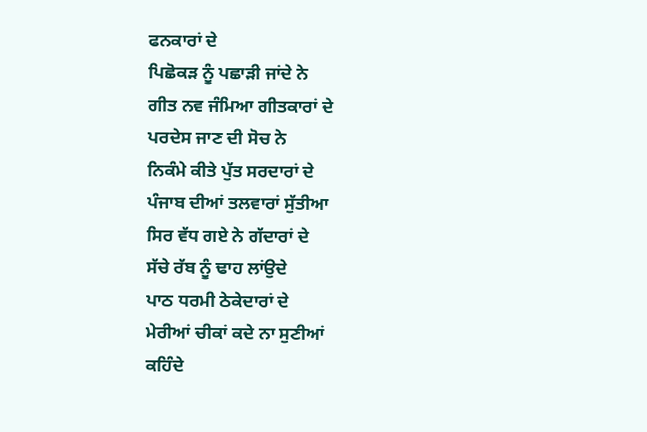ਫਨਕਾਰਾਂ ਦੇ
ਪਿਛੋਕੜ ਨੂੰ ਪਛਾੜੀ ਜਾਂਦੇ ਨੇ
ਗੀਤ ਨਵ ਜੰਮਿਆ ਗੀਤਕਾਰਾਂ ਦੇ
ਪਰਦੇਸ ਜਾਣ ਦੀ ਸੋਚ ਨੇ
ਨਿਕੰਮੇ ਕੀਤੇ ਪੁੱਤ ਸਰਦਾਰਾਂ ਦੇ
ਪੰਜਾਬ ਦੀਆਂ ਤਲਵਾਰਾਂ ਸੁੱਤੀਆ
ਸਿਰ ਵੱਧ ਗਏ ਨੇ ਗੱਦਾਰਾਂ ਦੇ
ਸੱਚੇ ਰੱਬ ਨੂੰ ਢਾਹ ਲਾਂਉਦੇ
ਪਾਠ ਧਰਮੀ ਠੇਕੇਦਾਰਾਂ ਦੇ
ਮੇਰੀਆਂ ਚੀਕਾਂ ਕਦੇ ਨਾ ਸੁਣੀਆਂ
ਕਹਿੰਦੇ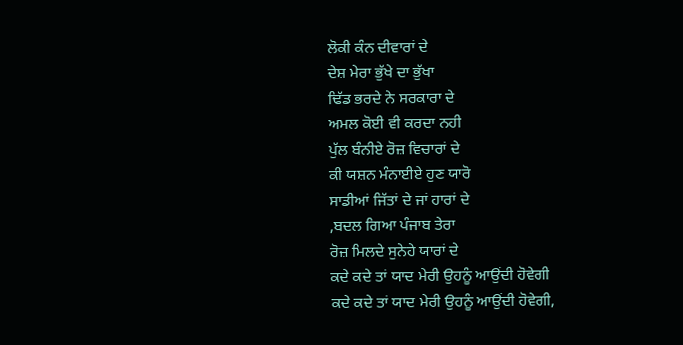ਲੋਕੀ ਕੰਨ ਦੀਵਾਰਾਂ ਦੇ
ਦੇਸ਼ ਮੇਰਾ ਭੁੱਖੇ ਦਾ ਭੁੱਖਾ
ਢਿੱਡ ਭਰਦੇ ਨੇ ਸਰਕਾਰਾ ਦੇ
ਅਮਲ ਕੋਈ ਵੀ ਕਰਦਾ ਨਹੀ
ਪੁੱਲ ਬੰਨੀਏ ਰੋਜ਼ ਵਿਚਾਰਾਂ ਦੇ
ਕੀ ਯਸ਼ਨ ਮੰਨਾਈਏ ਹੁਣ ਯਾਰੋ
ਸਾਡੀਆਂ ਜਿੱਤਾਂ ਦੇ ਜਾਂ ਹਾਰਾਂ ਦੇ
,ਬਦਲ ਗਿਆ ਪੰਜਾਬ ਤੇਰਾ
ਰੋਜ਼ ਮਿਲਦੇ ਸੁਨੇਹੇ ਯਾਰਾਂ ਦੇ
ਕਦੇ ਕਦੇ ਤਾਂ ਯਾਦ ਮੇਰੀ ਉਹਨੂੰ ਆਉਂਦੀ ਹੋਵੇਗੀ
ਕਦੇ ਕਦੇ ਤਾਂ ਯਾਦ ਮੇਰੀ ਉਹਨੂੰ ਆਉਂਦੀ ਹੋਵੇਗੀ,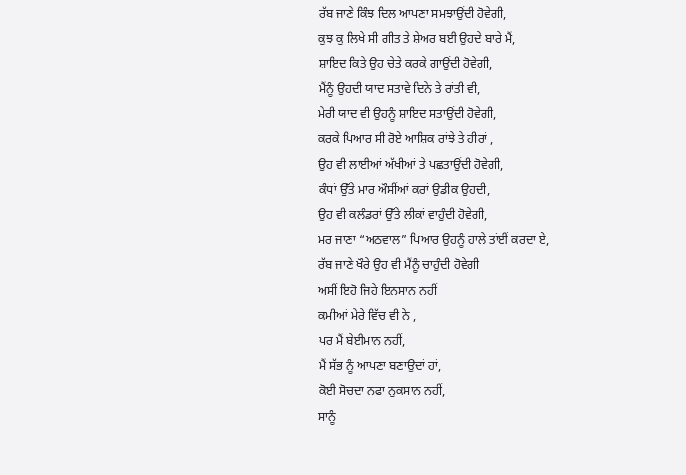ਰੱਬ ਜਾਣੇ ਕਿੰਝ ਦਿਲ ਆਪਣਾ ਸਮਝਾਉਂਦੀ ਹੋਵੇਗੀ,
ਕੁਝ ਕੁ ਲਿਖੇ ਸੀ ਗੀਤ ਤੇ ਸ਼ੇਅਰ ਬਈ ਉਹਦੇ ਬਾਰੇ ਮੈਂ,
ਸ਼ਾਇਦ ਕਿਤੇ ਉਹ ਚੇਤੇ ਕਰਕੇ ਗਾਉਂਦੀ ਹੋਵੇਗੀ,
ਮੈਂਨੂੰ ਉਹਦੀ ਯਾਦ ਸਤਾਵੇ ਦਿਨੇ ਤੇ ਰਾਂਤੀ ਵੀ,
ਮੇਰੀ ਯਾਦ ਵੀ ਉਹਨੂੰ ਸ਼ਾਇਦ ਸਤਾਉਂਦੀ ਹੋਵੇਗੀ,
ਕਰਕੇ ਪਿਆਰ ਸੀ ਰੋਏ ਆਸ਼ਿਕ ਰਾਂਝੇ ਤੇ ਹੀਰਾਂ ,
ਉਹ ਵੀ ਲਾਈਆਂ ਅੱਖੀਆਂ ਤੇ ਪਛਤਾਉਂਦੀ ਹੋਵੇਗੀ,
ਕੰਧਾਂ ਉੱਤੇ ਮਾਰ ਔਸੀਂਆਂ ਕਰਾਂ ਉਡੀਕ ਉਹਦੀ,
ਉਹ ਵੀ ਕਲੰਡਰਾਂ ਉੱਤੇ ਲੀਕਾਂ ਵਾਹੁੰਦੀ ਹੋਵੇਗੀ,
ਮਰ ਜਾਣਾ “ਅਠਵਾਲ” ਪਿਆਰ ਉਹਨੂੰ ਹਾਲੇ ਤਾਂਈਂ ਕਰਦਾ ਏ,
ਰੱਬ ਜਾਣੇ ਖੌਰੇ ਉਹ ਵੀ ਮੈਂਨੂੰ ਚਾਹੁੰਦੀ ਹੋਵੇਗੀ
ਅਸੀਂ ਇਹੋ ਜਿਹੇ ਇਨਸਾਨ ਨਹੀਂ
ਕਮੀਆਂ ਮੇਰੇ ਵਿੱਚ ਵੀ ਨੇ ,
ਪਰ ਮੈਂ ਬੇਈਮਾਨ ਨਹੀਂ,
ਮੈਂ ਸੱਭ ਨੂੰ ਆਪਣਾ ਬਣਾਉਦਾਂ ਹਾਂ,
ਕੋਈ ਸੋਚਦਾ ਨਫਾ ਨੁਕਸਾਨ ਨਹੀਂ,
ਸਾਨੂੰ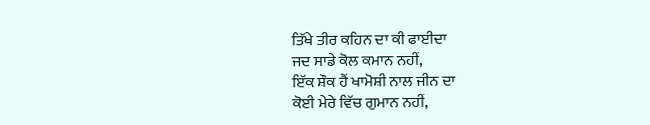ਤਿੱਖੇ ਤੀਰ ਕਹਿਨ ਦਾ ਕੀ ਫਾਈਦਾ
ਜਦ ਸਾਡੇ ਕੋਲ ਕਮਾਨ ਨਹੀਂ,
ਇੱਕ ਸ਼ੌਕ ਹੈਂ ਖਾਮੋਸ਼ੀ ਨਾਲ ਜੀਨ ਦਾ
ਕੋਈ ਮੇਰੇ ਵਿੱਚ ਗੁਮਾਨ ਨਹੀਂ,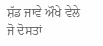ਸ਼ੱਡ ਜਾਵੇ ਔਖੇ ਵੇਲੇ ਜੋ ਦੋਸਤਾਂ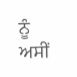ਨੂੰ
ਅਸੀਂ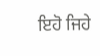ਇਹੋ ਜਿਹੇ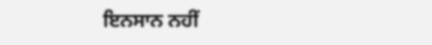ਇਨਸਾਨ ਨਹੀਂ